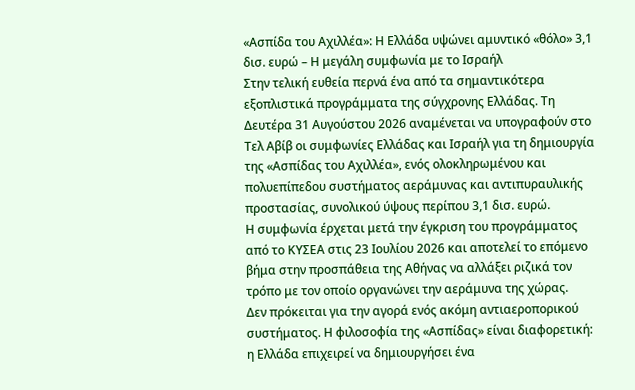«Ασπίδα του Αχιλλέα»: Η Ελλάδα υψώνει αμυντικό «θόλο» 3,1 δισ. ευρώ – Η μεγάλη συμφωνία με το Ισραήλ
Στην τελική ευθεία περνά ένα από τα σημαντικότερα εξοπλιστικά προγράμματα της σύγχρονης Ελλάδας. Τη Δευτέρα 31 Αυγούστου 2026 αναμένεται να υπογραφούν στο Τελ Αβίβ οι συμφωνίες Ελλάδας και Ισραήλ για τη δημιουργία της «Ασπίδας του Αχιλλέα», ενός ολοκληρωμένου και πολυεπίπεδου συστήματος αεράμυνας και αντιπυραυλικής προστασίας, συνολικού ύψους περίπου 3,1 δισ. ευρώ.
Η συμφωνία έρχεται μετά την έγκριση του προγράμματος από το ΚΥΣΕΑ στις 23 Ιουλίου 2026 και αποτελεί το επόμενο βήμα στην προσπάθεια της Αθήνας να αλλάξει ριζικά τον τρόπο με τον οποίο οργανώνει την αεράμυνα της χώρας.
Δεν πρόκειται για την αγορά ενός ακόμη αντιαεροπορικού συστήματος. Η φιλοσοφία της «Ασπίδας» είναι διαφορετική: η Ελλάδα επιχειρεί να δημιουργήσει ένα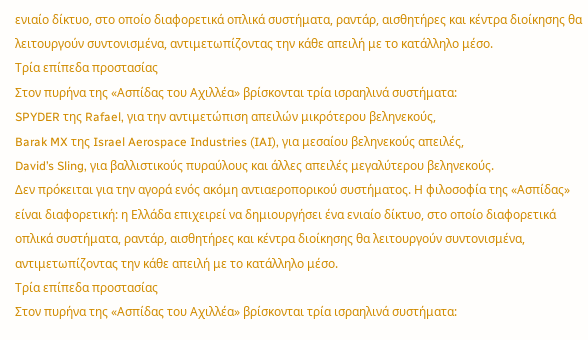ενιαίο δίκτυο, στο οποίο διαφορετικά οπλικά συστήματα, ραντάρ, αισθητήρες και κέντρα διοίκησης θα λειτουργούν συντονισμένα, αντιμετωπίζοντας την κάθε απειλή με το κατάλληλο μέσο.
Τρία επίπεδα προστασίας
Στον πυρήνα της «Ασπίδας του Αχιλλέα» βρίσκονται τρία ισραηλινά συστήματα:
SPYDER της Rafael, για την αντιμετώπιση απειλών μικρότερου βεληνεκούς,
Barak MX της Israel Aerospace Industries (IAI), για μεσαίου βεληνεκούς απειλές,
David’s Sling, για βαλλιστικούς πυραύλους και άλλες απειλές μεγαλύτερου βεληνεκούς.
Δεν πρόκειται για την αγορά ενός ακόμη αντιαεροπορικού συστήματος. Η φιλοσοφία της «Ασπίδας» είναι διαφορετική: η Ελλάδα επιχειρεί να δημιουργήσει ένα ενιαίο δίκτυο, στο οποίο διαφορετικά οπλικά συστήματα, ραντάρ, αισθητήρες και κέντρα διοίκησης θα λειτουργούν συντονισμένα, αντιμετωπίζοντας την κάθε απειλή με το κατάλληλο μέσο.
Τρία επίπεδα προστασίας
Στον πυρήνα της «Ασπίδας του Αχιλλέα» βρίσκονται τρία ισραηλινά συστήματα: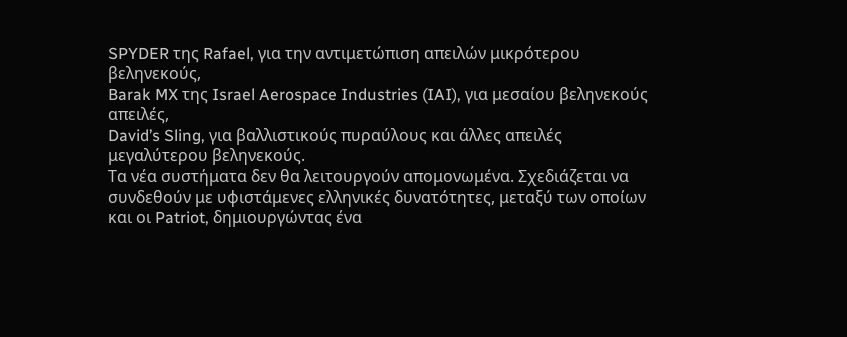SPYDER της Rafael, για την αντιμετώπιση απειλών μικρότερου βεληνεκούς,
Barak MX της Israel Aerospace Industries (IAI), για μεσαίου βεληνεκούς απειλές,
David’s Sling, για βαλλιστικούς πυραύλους και άλλες απειλές μεγαλύτερου βεληνεκούς.
Τα νέα συστήματα δεν θα λειτουργούν απομονωμένα. Σχεδιάζεται να συνδεθούν με υφιστάμενες ελληνικές δυνατότητες, μεταξύ των οποίων και οι Patriot, δημιουργώντας ένα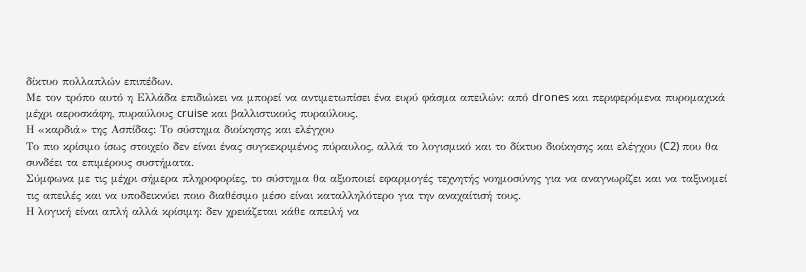δίκτυο πολλαπλών επιπέδων.
Με τον τρόπο αυτό η Ελλάδα επιδιώκει να μπορεί να αντιμετωπίσει ένα ευρύ φάσμα απειλών: από drones και περιφερόμενα πυρομαχικά μέχρι αεροσκάφη, πυραύλους cruise και βαλλιστικούς πυραύλους.
Η «καρδιά» της Ασπίδας: Το σύστημα διοίκησης και ελέγχου
Το πιο κρίσιμο ίσως στοιχείο δεν είναι ένας συγκεκριμένος πύραυλος, αλλά το λογισμικό και το δίκτυο διοίκησης και ελέγχου (C2) που θα συνδέει τα επιμέρους συστήματα.
Σύμφωνα με τις μέχρι σήμερα πληροφορίες, το σύστημα θα αξιοποιεί εφαρμογές τεχνητής νοημοσύνης για να αναγνωρίζει και να ταξινομεί τις απειλές και να υποδεικνύει ποιο διαθέσιμο μέσο είναι καταλληλότερο για την αναχαίτισή τους.
Η λογική είναι απλή αλλά κρίσιμη: δεν χρειάζεται κάθε απειλή να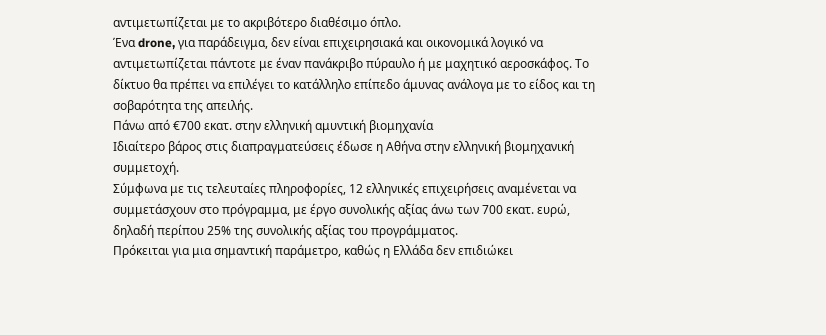αντιμετωπίζεται με το ακριβότερο διαθέσιμο όπλο.
Ένα drone, για παράδειγμα, δεν είναι επιχειρησιακά και οικονομικά λογικό να αντιμετωπίζεται πάντοτε με έναν πανάκριβο πύραυλο ή με μαχητικό αεροσκάφος. Το δίκτυο θα πρέπει να επιλέγει το κατάλληλο επίπεδο άμυνας ανάλογα με το είδος και τη σοβαρότητα της απειλής.
Πάνω από €700 εκατ. στην ελληνική αμυντική βιομηχανία
Ιδιαίτερο βάρος στις διαπραγματεύσεις έδωσε η Αθήνα στην ελληνική βιομηχανική συμμετοχή.
Σύμφωνα με τις τελευταίες πληροφορίες, 12 ελληνικές επιχειρήσεις αναμένεται να συμμετάσχουν στο πρόγραμμα, με έργο συνολικής αξίας άνω των 700 εκατ. ευρώ, δηλαδή περίπου 25% της συνολικής αξίας του προγράμματος.
Πρόκειται για μια σημαντική παράμετρο, καθώς η Ελλάδα δεν επιδιώκει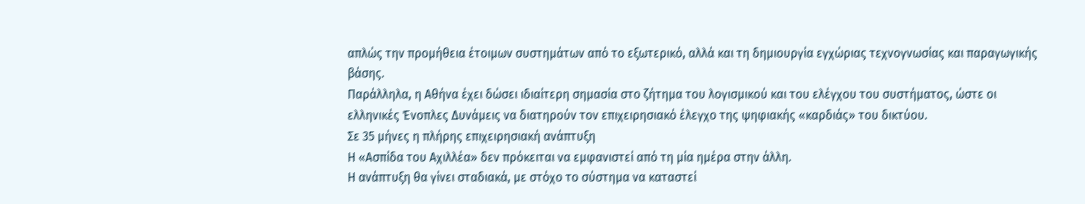απλώς την προμήθεια έτοιμων συστημάτων από το εξωτερικό, αλλά και τη δημιουργία εγχώριας τεχνογνωσίας και παραγωγικής βάσης.
Παράλληλα, η Αθήνα έχει δώσει ιδιαίτερη σημασία στο ζήτημα του λογισμικού και του ελέγχου του συστήματος, ώστε οι ελληνικές Ένοπλες Δυνάμεις να διατηρούν τον επιχειρησιακό έλεγχο της ψηφιακής «καρδιάς» του δικτύου.
Σε 35 μήνες η πλήρης επιχειρησιακή ανάπτυξη
Η «Ασπίδα του Αχιλλέα» δεν πρόκειται να εμφανιστεί από τη μία ημέρα στην άλλη.
Η ανάπτυξη θα γίνει σταδιακά, με στόχο το σύστημα να καταστεί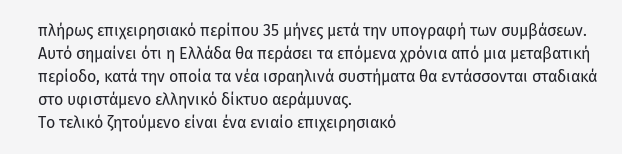πλήρως επιχειρησιακό περίπου 35 μήνες μετά την υπογραφή των συμβάσεων.
Αυτό σημαίνει ότι η Ελλάδα θα περάσει τα επόμενα χρόνια από μια μεταβατική περίοδο, κατά την οποία τα νέα ισραηλινά συστήματα θα εντάσσονται σταδιακά στο υφιστάμενο ελληνικό δίκτυο αεράμυνας.
Το τελικό ζητούμενο είναι ένα ενιαίο επιχειρησιακό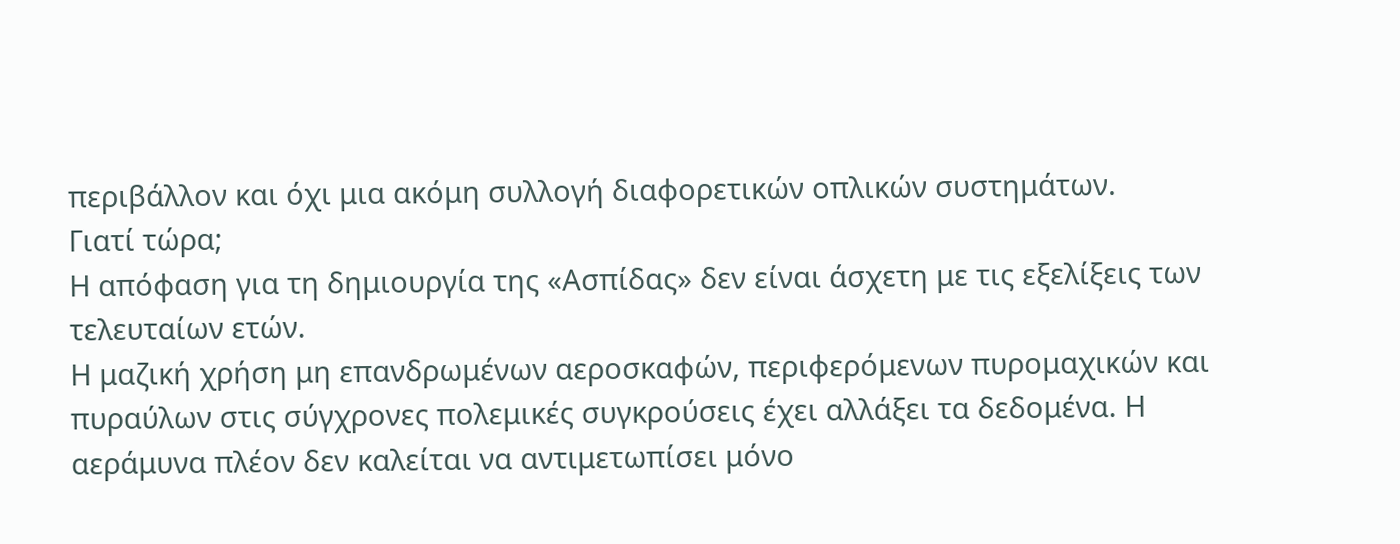περιβάλλον και όχι μια ακόμη συλλογή διαφορετικών οπλικών συστημάτων.
Γιατί τώρα;
Η απόφαση για τη δημιουργία της «Ασπίδας» δεν είναι άσχετη με τις εξελίξεις των τελευταίων ετών.
Η μαζική χρήση μη επανδρωμένων αεροσκαφών, περιφερόμενων πυρομαχικών και πυραύλων στις σύγχρονες πολεμικές συγκρούσεις έχει αλλάξει τα δεδομένα. Η αεράμυνα πλέον δεν καλείται να αντιμετωπίσει μόνο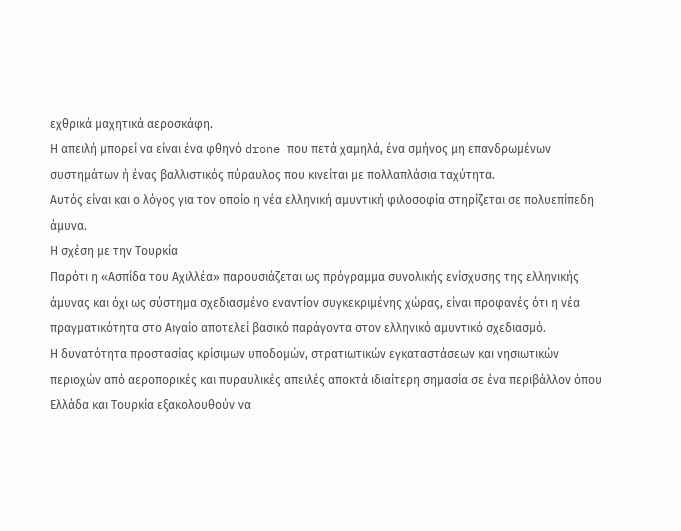εχθρικά μαχητικά αεροσκάφη.
Η απειλή μπορεί να είναι ένα φθηνό drone που πετά χαμηλά, ένα σμήνος μη επανδρωμένων συστημάτων ή ένας βαλλιστικός πύραυλος που κινείται με πολλαπλάσια ταχύτητα.
Αυτός είναι και ο λόγος για τον οποίο η νέα ελληνική αμυντική φιλοσοφία στηρίζεται σε πολυεπίπεδη άμυνα.
Η σχέση με την Τουρκία
Παρότι η «Ασπίδα του Αχιλλέα» παρουσιάζεται ως πρόγραμμα συνολικής ενίσχυσης της ελληνικής άμυνας και όχι ως σύστημα σχεδιασμένο εναντίον συγκεκριμένης χώρας, είναι προφανές ότι η νέα πραγματικότητα στο Αιγαίο αποτελεί βασικό παράγοντα στον ελληνικό αμυντικό σχεδιασμό.
Η δυνατότητα προστασίας κρίσιμων υποδομών, στρατιωτικών εγκαταστάσεων και νησιωτικών περιοχών από αεροπορικές και πυραυλικές απειλές αποκτά ιδιαίτερη σημασία σε ένα περιβάλλον όπου Ελλάδα και Τουρκία εξακολουθούν να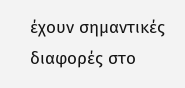έχουν σημαντικές διαφορές στο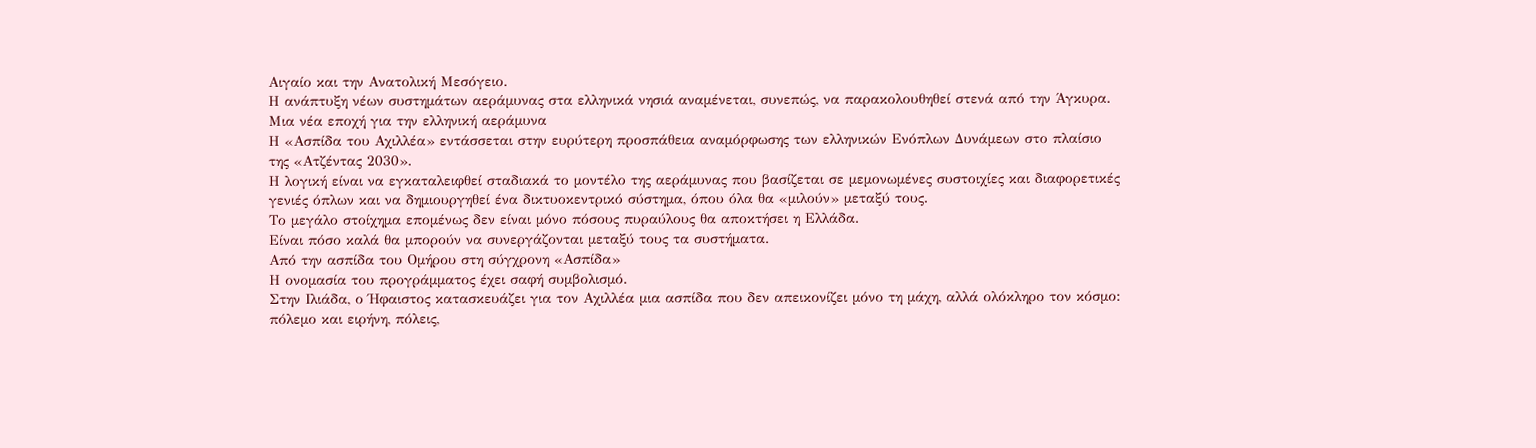Αιγαίο και την Ανατολική Μεσόγειο.
Η ανάπτυξη νέων συστημάτων αεράμυνας στα ελληνικά νησιά αναμένεται, συνεπώς, να παρακολουθηθεί στενά από την Άγκυρα.
Μια νέα εποχή για την ελληνική αεράμυνα
Η «Ασπίδα του Αχιλλέα» εντάσσεται στην ευρύτερη προσπάθεια αναμόρφωσης των ελληνικών Ενόπλων Δυνάμεων στο πλαίσιο της «Ατζέντας 2030».
Η λογική είναι να εγκαταλειφθεί σταδιακά το μοντέλο της αεράμυνας που βασίζεται σε μεμονωμένες συστοιχίες και διαφορετικές γενιές όπλων και να δημιουργηθεί ένα δικτυοκεντρικό σύστημα, όπου όλα θα «μιλούν» μεταξύ τους.
Το μεγάλο στοίχημα επομένως δεν είναι μόνο πόσους πυραύλους θα αποκτήσει η Ελλάδα.
Είναι πόσο καλά θα μπορούν να συνεργάζονται μεταξύ τους τα συστήματα.
Από την ασπίδα του Ομήρου στη σύγχρονη «Ασπίδα»
Η ονομασία του προγράμματος έχει σαφή συμβολισμό.
Στην Ιλιάδα, ο Ήφαιστος κατασκευάζει για τον Αχιλλέα μια ασπίδα που δεν απεικονίζει μόνο τη μάχη, αλλά ολόκληρο τον κόσμο: πόλεμο και ειρήνη, πόλεις,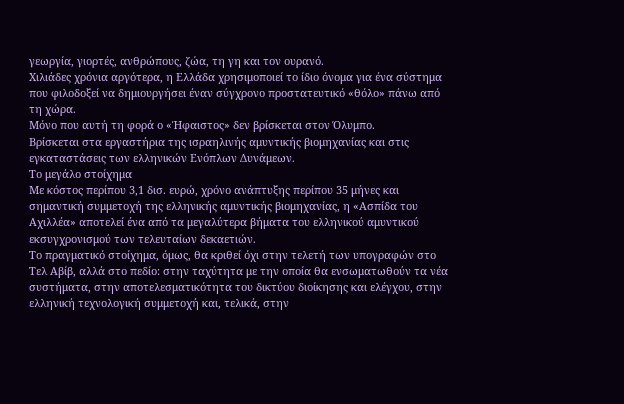γεωργία, γιορτές, ανθρώπους, ζώα, τη γη και τον ουρανό.
Χιλιάδες χρόνια αργότερα, η Ελλάδα χρησιμοποιεί το ίδιο όνομα για ένα σύστημα που φιλοδοξεί να δημιουργήσει έναν σύγχρονο προστατευτικό «θόλο» πάνω από τη χώρα.
Μόνο που αυτή τη φορά ο «Ήφαιστος» δεν βρίσκεται στον Όλυμπο.
Βρίσκεται στα εργαστήρια της ισραηλινής αμυντικής βιομηχανίας και στις εγκαταστάσεις των ελληνικών Ενόπλων Δυνάμεων.
Το μεγάλο στοίχημα
Με κόστος περίπου 3,1 δισ. ευρώ, χρόνο ανάπτυξης περίπου 35 μήνες και σημαντική συμμετοχή της ελληνικής αμυντικής βιομηχανίας, η «Ασπίδα του Αχιλλέα» αποτελεί ένα από τα μεγαλύτερα βήματα του ελληνικού αμυντικού εκσυγχρονισμού των τελευταίων δεκαετιών.
Το πραγματικό στοίχημα, όμως, θα κριθεί όχι στην τελετή των υπογραφών στο Τελ Αβίβ, αλλά στο πεδίο: στην ταχύτητα με την οποία θα ενσωματωθούν τα νέα συστήματα, στην αποτελεσματικότητα του δικτύου διοίκησης και ελέγχου, στην ελληνική τεχνολογική συμμετοχή και, τελικά, στην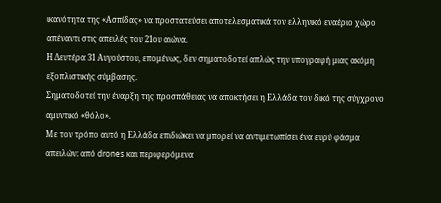ικανότητα της «Ασπίδας» να προστατεύσει αποτελεσματικά τον ελληνικό εναέριο χώρο απέναντι στις απειλές του 21ου αιώνα.
Η Δευτέρα 31 Αυγούστου, επομένως, δεν σηματοδοτεί απλώς την υπογραφή μιας ακόμη εξοπλιστικής σύμβασης.
Σηματοδοτεί την έναρξη της προσπάθειας να αποκτήσει η Ελλάδα τον δικό της σύγχρονο αμυντικό «θόλο».
Με τον τρόπο αυτό η Ελλάδα επιδιώκει να μπορεί να αντιμετωπίσει ένα ευρύ φάσμα απειλών: από drones και περιφερόμενα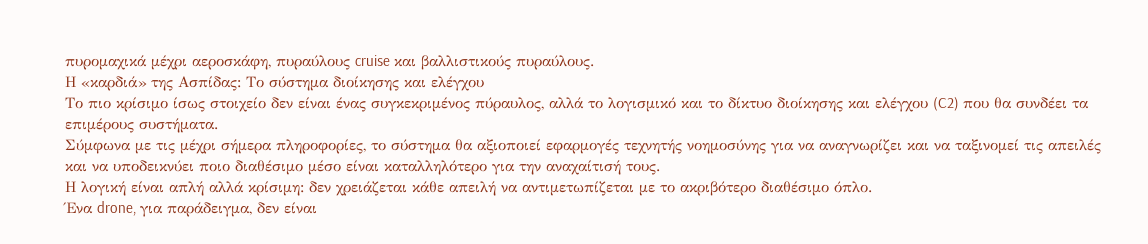πυρομαχικά μέχρι αεροσκάφη, πυραύλους cruise και βαλλιστικούς πυραύλους.
Η «καρδιά» της Ασπίδας: Το σύστημα διοίκησης και ελέγχου
Το πιο κρίσιμο ίσως στοιχείο δεν είναι ένας συγκεκριμένος πύραυλος, αλλά το λογισμικό και το δίκτυο διοίκησης και ελέγχου (C2) που θα συνδέει τα επιμέρους συστήματα.
Σύμφωνα με τις μέχρι σήμερα πληροφορίες, το σύστημα θα αξιοποιεί εφαρμογές τεχνητής νοημοσύνης για να αναγνωρίζει και να ταξινομεί τις απειλές και να υποδεικνύει ποιο διαθέσιμο μέσο είναι καταλληλότερο για την αναχαίτισή τους.
Η λογική είναι απλή αλλά κρίσιμη: δεν χρειάζεται κάθε απειλή να αντιμετωπίζεται με το ακριβότερο διαθέσιμο όπλο.
Ένα drone, για παράδειγμα, δεν είναι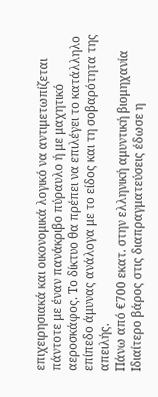επιχειρησιακά και οικονομικά λογικό να αντιμετωπίζεται πάντοτε με έναν πανάκριβο πύραυλο ή με μαχητικό αεροσκάφος. Το δίκτυο θα πρέπει να επιλέγει το κατάλληλο επίπεδο άμυνας ανάλογα με το είδος και τη σοβαρότητα της απειλής.
Πάνω από €700 εκατ. στην ελληνική αμυντική βιομηχανία
Ιδιαίτερο βάρος στις διαπραγματεύσεις έδωσε η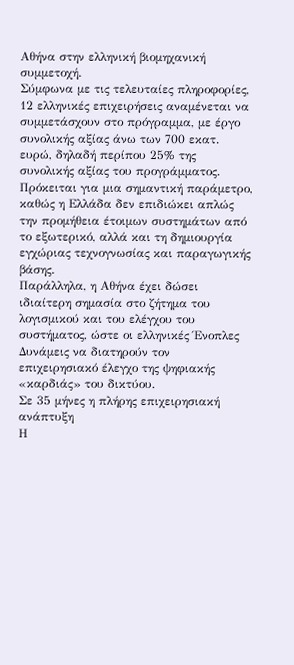Αθήνα στην ελληνική βιομηχανική συμμετοχή.
Σύμφωνα με τις τελευταίες πληροφορίες, 12 ελληνικές επιχειρήσεις αναμένεται να συμμετάσχουν στο πρόγραμμα, με έργο συνολικής αξίας άνω των 700 εκατ. ευρώ, δηλαδή περίπου 25% της συνολικής αξίας του προγράμματος.
Πρόκειται για μια σημαντική παράμετρο, καθώς η Ελλάδα δεν επιδιώκει απλώς την προμήθεια έτοιμων συστημάτων από το εξωτερικό, αλλά και τη δημιουργία εγχώριας τεχνογνωσίας και παραγωγικής βάσης.
Παράλληλα, η Αθήνα έχει δώσει ιδιαίτερη σημασία στο ζήτημα του λογισμικού και του ελέγχου του συστήματος, ώστε οι ελληνικές Ένοπλες Δυνάμεις να διατηρούν τον επιχειρησιακό έλεγχο της ψηφιακής «καρδιάς» του δικτύου.
Σε 35 μήνες η πλήρης επιχειρησιακή ανάπτυξη
Η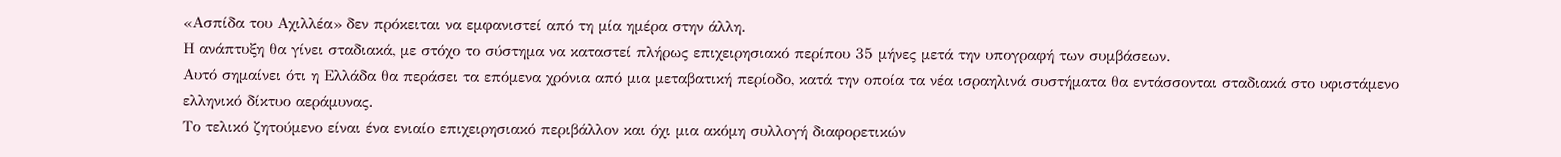«Ασπίδα του Αχιλλέα» δεν πρόκειται να εμφανιστεί από τη μία ημέρα στην άλλη.
Η ανάπτυξη θα γίνει σταδιακά, με στόχο το σύστημα να καταστεί πλήρως επιχειρησιακό περίπου 35 μήνες μετά την υπογραφή των συμβάσεων.
Αυτό σημαίνει ότι η Ελλάδα θα περάσει τα επόμενα χρόνια από μια μεταβατική περίοδο, κατά την οποία τα νέα ισραηλινά συστήματα θα εντάσσονται σταδιακά στο υφιστάμενο ελληνικό δίκτυο αεράμυνας.
Το τελικό ζητούμενο είναι ένα ενιαίο επιχειρησιακό περιβάλλον και όχι μια ακόμη συλλογή διαφορετικών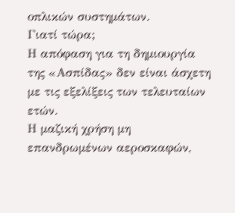οπλικών συστημάτων.
Γιατί τώρα;
Η απόφαση για τη δημιουργία της «Ασπίδας» δεν είναι άσχετη με τις εξελίξεις των τελευταίων ετών.
Η μαζική χρήση μη επανδρωμένων αεροσκαφών,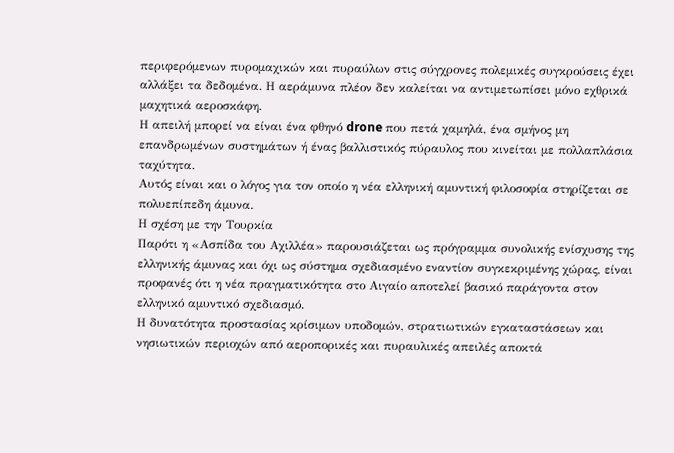περιφερόμενων πυρομαχικών και πυραύλων στις σύγχρονες πολεμικές συγκρούσεις έχει αλλάξει τα δεδομένα. Η αεράμυνα πλέον δεν καλείται να αντιμετωπίσει μόνο εχθρικά μαχητικά αεροσκάφη.
Η απειλή μπορεί να είναι ένα φθηνό drone που πετά χαμηλά, ένα σμήνος μη επανδρωμένων συστημάτων ή ένας βαλλιστικός πύραυλος που κινείται με πολλαπλάσια ταχύτητα.
Αυτός είναι και ο λόγος για τον οποίο η νέα ελληνική αμυντική φιλοσοφία στηρίζεται σε πολυεπίπεδη άμυνα.
Η σχέση με την Τουρκία
Παρότι η «Ασπίδα του Αχιλλέα» παρουσιάζεται ως πρόγραμμα συνολικής ενίσχυσης της ελληνικής άμυνας και όχι ως σύστημα σχεδιασμένο εναντίον συγκεκριμένης χώρας, είναι προφανές ότι η νέα πραγματικότητα στο Αιγαίο αποτελεί βασικό παράγοντα στον ελληνικό αμυντικό σχεδιασμό.
Η δυνατότητα προστασίας κρίσιμων υποδομών, στρατιωτικών εγκαταστάσεων και νησιωτικών περιοχών από αεροπορικές και πυραυλικές απειλές αποκτά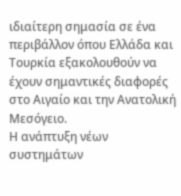ιδιαίτερη σημασία σε ένα περιβάλλον όπου Ελλάδα και Τουρκία εξακολουθούν να έχουν σημαντικές διαφορές στο Αιγαίο και την Ανατολική Μεσόγειο.
Η ανάπτυξη νέων συστημάτων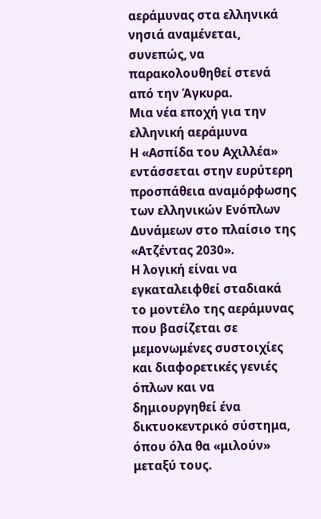αεράμυνας στα ελληνικά νησιά αναμένεται, συνεπώς, να παρακολουθηθεί στενά από την Άγκυρα.
Μια νέα εποχή για την ελληνική αεράμυνα
Η «Ασπίδα του Αχιλλέα» εντάσσεται στην ευρύτερη προσπάθεια αναμόρφωσης των ελληνικών Ενόπλων Δυνάμεων στο πλαίσιο της «Ατζέντας 2030».
Η λογική είναι να εγκαταλειφθεί σταδιακά το μοντέλο της αεράμυνας που βασίζεται σε μεμονωμένες συστοιχίες και διαφορετικές γενιές όπλων και να δημιουργηθεί ένα δικτυοκεντρικό σύστημα, όπου όλα θα «μιλούν» μεταξύ τους.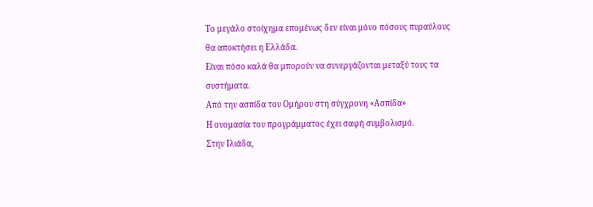Το μεγάλο στοίχημα επομένως δεν είναι μόνο πόσους πυραύλους θα αποκτήσει η Ελλάδα.
Είναι πόσο καλά θα μπορούν να συνεργάζονται μεταξύ τους τα συστήματα.
Από την ασπίδα του Ομήρου στη σύγχρονη «Ασπίδα»
Η ονομασία του προγράμματος έχει σαφή συμβολισμό.
Στην Ιλιάδα,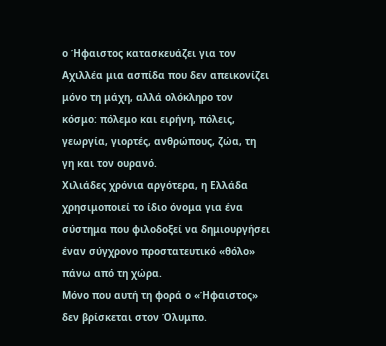ο Ήφαιστος κατασκευάζει για τον Αχιλλέα μια ασπίδα που δεν απεικονίζει μόνο τη μάχη, αλλά ολόκληρο τον κόσμο: πόλεμο και ειρήνη, πόλεις, γεωργία, γιορτές, ανθρώπους, ζώα, τη γη και τον ουρανό.
Χιλιάδες χρόνια αργότερα, η Ελλάδα χρησιμοποιεί το ίδιο όνομα για ένα σύστημα που φιλοδοξεί να δημιουργήσει έναν σύγχρονο προστατευτικό «θόλο» πάνω από τη χώρα.
Μόνο που αυτή τη φορά ο «Ήφαιστος» δεν βρίσκεται στον Όλυμπο.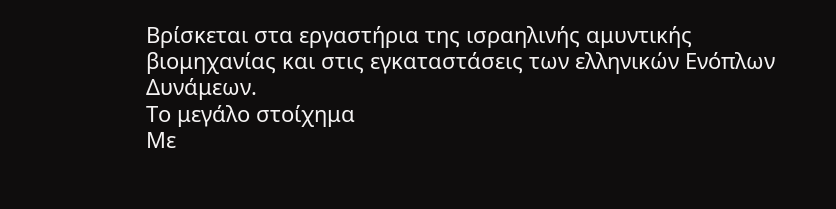Βρίσκεται στα εργαστήρια της ισραηλινής αμυντικής βιομηχανίας και στις εγκαταστάσεις των ελληνικών Ενόπλων Δυνάμεων.
Το μεγάλο στοίχημα
Με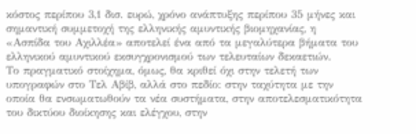κόστος περίπου 3,1 δισ. ευρώ, χρόνο ανάπτυξης περίπου 35 μήνες και σημαντική συμμετοχή της ελληνικής αμυντικής βιομηχανίας, η «Ασπίδα του Αχιλλέα» αποτελεί ένα από τα μεγαλύτερα βήματα του ελληνικού αμυντικού εκσυγχρονισμού των τελευταίων δεκαετιών.
Το πραγματικό στοίχημα, όμως, θα κριθεί όχι στην τελετή των υπογραφών στο Τελ Αβίβ, αλλά στο πεδίο: στην ταχύτητα με την οποία θα ενσωματωθούν τα νέα συστήματα, στην αποτελεσματικότητα του δικτύου διοίκησης και ελέγχου, στην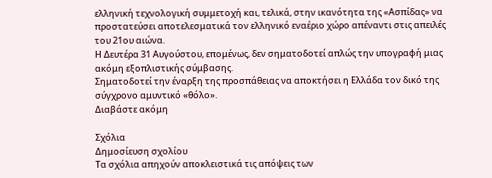ελληνική τεχνολογική συμμετοχή και, τελικά, στην ικανότητα της «Ασπίδας» να προστατεύσει αποτελεσματικά τον ελληνικό εναέριο χώρο απέναντι στις απειλές του 21ου αιώνα.
Η Δευτέρα 31 Αυγούστου, επομένως, δεν σηματοδοτεί απλώς την υπογραφή μιας ακόμη εξοπλιστικής σύμβασης.
Σηματοδοτεί την έναρξη της προσπάθειας να αποκτήσει η Ελλάδα τον δικό της σύγχρονο αμυντικό «θόλο».
Διαβάστε ακόμη

Σχόλια
Δημοσίευση σχολίου
Τα σχόλια απηχούν αποκλειστικά τις απόψεις των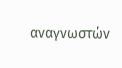αναγνωστών